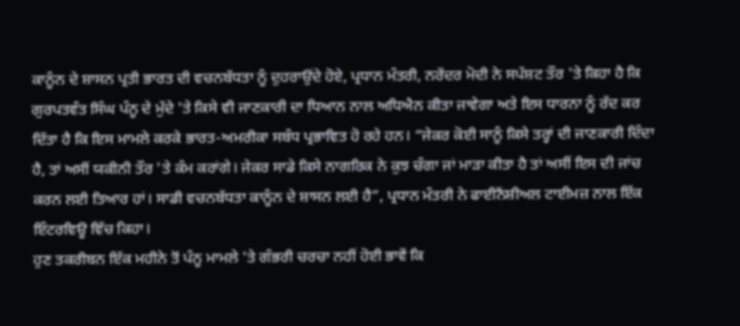ਕਾਨੂੰਨ ਦੇ ਸ਼ਾਸਨ ਪ੍ਰਤੀ ਭਾਰਤ ਦੀ ਵਚਨਬੱਧਤਾ ਨੂੰ ਦੁਹਰਾਉਂਦੇ ਹੋਏ, ਪ੍ਰਧਾਨ ਮੰਤਰੀ, ਨਰੇਂਦਰ ਮੋਦੀ ਨੇ ਸਪੱਸ਼ਟ ਤੌਰ 'ਤੇ ਕਿਹਾ ਹੈ ਕਿ ਗੁਰਪਤਵੰਤ ਸਿੰਘ ਪੰਨੂ ਦੇ ਮੁੱਦੇ 'ਤੇ ਕਿਸੇ ਵੀ ਜਾਣਕਾਰੀ ਦਾ ਧਿਆਨ ਨਾਲ ਅਧਿਐਨ ਕੀਤਾ ਜਾਵੇਗਾ ਅਤੇ ਇਸ ਧਾਰਨਾ ਨੂੰ ਰੱਦ ਕਰ ਦਿੱਤਾ ਹੈ ਕਿ ਇਸ ਮਾਮਲੇ ਕਰਕੇ ਭਾਰਤ-ਅਮਰੀਕਾ ਸਬੰਧ ਪ੍ਰਭਾਵਿਤ ਹੋ ਰਹੇ ਹਨ। “ਜੇਕਰ ਕੋਈ ਸਾਨੂੰ ਕਿਸੇ ਤਰ੍ਹਾਂ ਦੀ ਜਾਣਕਾਰੀ ਦਿੰਦਾ ਹੈ, ਤਾਂ ਅਸੀਂ ਯਕੀਨੀ ਤੌਰ 'ਤੇ ਕੰਮ ਕਰਾਂਗੇ। ਜੇਕਰ ਸਾਡੇ ਕਿਸੇ ਨਾਗਰਿਕ ਨੇ ਕੁਝ ਚੰਗਾ ਜਾਂ ਮਾੜਾ ਕੀਤਾ ਹੈ ਤਾਂ ਅਸੀਂ ਇਸ ਦੀ ਜਾਂਚ ਕਰਨ ਲਈ ਤਿਆਰ ਹਾਂ। ਸਾਡੀ ਵਚਨਬੱਧਤਾ ਕਾਨੂੰਨ ਦੇ ਸ਼ਾਸਨ ਲਈ ਹੈ”, ਪ੍ਰਧਾਨ ਮੰਤਰੀ ਨੇ ਫਾਈਨੈਂਸ਼ੀਅਲ ਟਾਈਮਜ਼ ਨਾਲ ਇੱਕ ਇੰਟਰਵਿਊ ਵਿੱਚ ਕਿਹਾ।
ਹੁਣ ਤਕਰੀਬਨ ਇੱਕ ਮਹੀਨੇ ਤੋਂ ਪੰਨੂ ਮਾਮਲੇ 'ਤੇ ਗੰਭਰੀ ਚਰਚਾ ਨਹੀਂ ਹੋਈ ਭਾਵੇਂ ਕਿ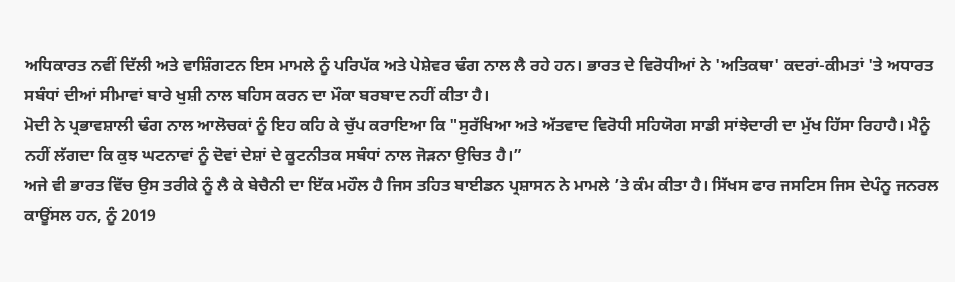ਅਧਿਕਾਰਤ ਨਵੀਂ ਦਿੱਲੀ ਅਤੇ ਵਾਸ਼ਿੰਗਟਨ ਇਸ ਮਾਮਲੇ ਨੂੰ ਪਰਿਪੱਕ ਅਤੇ ਪੇਸ਼ੇਵਰ ਢੰਗ ਨਾਲ ਲੈ ਰਹੇ ਹਨ। ਭਾਰਤ ਦੇ ਵਿਰੋਧੀਆਂ ਨੇ 'ਅਤਿਕਥਾ' ਕਦਰਾਂ-ਕੀਮਤਾਂ 'ਤੇ ਅਧਾਰਤ ਸਬੰਧਾਂ ਦੀਆਂ ਸੀਮਾਵਾਂ ਬਾਰੇ ਖੁਸ਼ੀ ਨਾਲ ਬਹਿਸ ਕਰਨ ਦਾ ਮੌਕਾ ਬਰਬਾਦ ਨਹੀਂ ਕੀਤਾ ਹੈ।
ਮੋਦੀ ਨੇ ਪ੍ਰਭਾਵਸ਼ਾਲੀ ਢੰਗ ਨਾਲ ਆਲੋਚਕਾਂ ਨੂੰ ਇਹ ਕਹਿ ਕੇ ਚੁੱਪ ਕਰਾਇਆ ਕਿ "ਸੁਰੱਖਿਆ ਅਤੇ ਅੱਤਵਾਦ ਵਿਰੋਧੀ ਸਹਿਯੋਗ ਸਾਡੀ ਸਾਂਝੇਦਾਰੀ ਦਾ ਮੁੱਖ ਹਿੱਸਾ ਰਿਹਾਹੈ। ਮੈਨੂੰ ਨਹੀਂ ਲੱਗਦਾ ਕਿ ਕੁਝ ਘਟਨਾਵਾਂ ਨੂੰ ਦੋਵਾਂ ਦੇਸ਼ਾਂ ਦੇ ਕੂਟਨੀਤਕ ਸਬੰਧਾਂ ਨਾਲ ਜੋੜਨਾ ਉਚਿਤ ਹੈ।”
ਅਜੇ ਵੀ ਭਾਰਤ ਵਿੱਚ ਉਸ ਤਰੀਕੇ ਨੂੰ ਲੈ ਕੇ ਬੇਚੈਨੀ ਦਾ ਇੱਕ ਮਹੌਲ ਹੈ ਜਿਸ ਤਹਿਤ ਬਾਈਡਨ ਪ੍ਰਸ਼ਾਸਨ ਨੇ ਮਾਮਲੇ ’ਤੇ ਕੰਮ ਕੀਤਾ ਹੈ। ਸਿੱਖਸ ਫਾਰ ਜਸਟਿਸ ਜਿਸ ਦੇਪੰਨੂ ਜਨਰਲ ਕਾਊਂਸਲ ਹਨ, ਨੂੰ 2019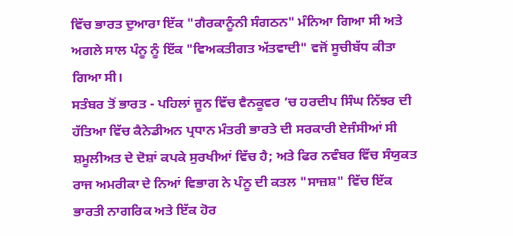ਵਿੱਚ ਭਾਰਤ ਦੁਆਰਾ ਇੱਕ "ਗੈਰਕਾਨੂੰਨੀ ਸੰਗਠਨ" ਮੰਨਿਆ ਗਿਆ ਸੀ ਅਤੇ ਅਗਲੇ ਸਾਲ ਪੰਨੂ ਨੂੰ ਇੱਕ "ਵਿਅਕਤੀਗਤ ਅੱਤਵਾਦੀ" ਵਜੋਂ ਸੂਚੀਬੱਧ ਕੀਤਾ ਗਿਆ ਸੀ।
ਸਤੰਬਰ ਤੋਂ ਭਾਰਤ - ਪਹਿਲਾਂ ਜੂਨ ਵਿੱਚ ਵੈਨਕੂਵਰ ’ਚ ਹਰਦੀਪ ਸਿੰਘ ਨਿੱਝਰ ਦੀ ਹੱਤਿਆ ਵਿੱਚ ਕੈਨੇਡੀਅਨ ਪ੍ਰਧਾਨ ਮੰਤਰੀ ਭਾਰਤੇ ਦੀ ਸਰਕਾਰੀ ਏਜੰਸੀਆਂ ਸੀ ਸ਼ਮੂਲੀਅਤ ਦੇ ਦੋਸ਼ਾਂ ਕਪਕੇ ਸੁਰਖੀਆਂ ਵਿੱਚ ਹੈ; ਅਤੇ ਫਿਰ ਨਵੰਬਰ ਵਿੱਚ ਸੰਯੁਕਤ ਰਾਜ ਅਮਰੀਕਾ ਦੇ ਨਿਆਂ ਵਿਭਾਗ ਨੇ ਪੰਨੂ ਦੀ ਕਤਲ "ਸਾਜ਼ਸ਼" ਵਿੱਚ ਇੱਕ ਭਾਰਤੀ ਨਾਗਰਿਕ ਅਤੇ ਇੱਕ ਹੋਰ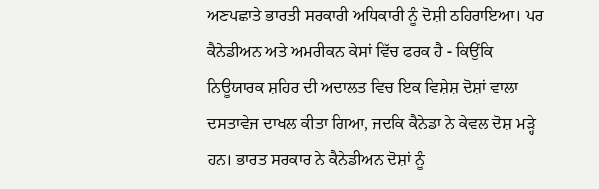ਅਣਪਛਾਤੇ ਭਾਰਤੀ ਸਰਕਾਰੀ ਅਧਿਕਾਰੀ ਨੂੰ ਦੋਸ਼ੀ ਠਹਿਰਾਇਆ। ਪਰ ਕੈਨੇਡੀਅਨ ਅਤੇ ਅਮਰੀਕਨ ਕੇਸਾਂ ਵਿੱਚ ਫਰਕ ਹੈ - ਕਿਉਂਕਿ ਨਿਊਯਾਰਕ ਸ਼ਹਿਰ ਦੀ ਅਦਾਲਤ ਵਿਚ ਇਕ ਵਿਸ਼ੇਸ਼ ਦੋਸ਼ਾਂ ਵਾਲਾ ਦਸਤਾਵੇਜ ਦਾਖਲ ਕੀਤਾ ਗਿਆ, ਜਦਕਿ ਕੈਨੇਡਾ ਨੇ ਕੇਵਲ ਦੋਸ਼ ਮੜ੍ਹੇ ਹਨ। ਭਾਰਤ ਸਰਕਾਰ ਨੇ ਕੈਨੇਡੀਅਨ ਦੋਸ਼ਾਂ ਨੂੰ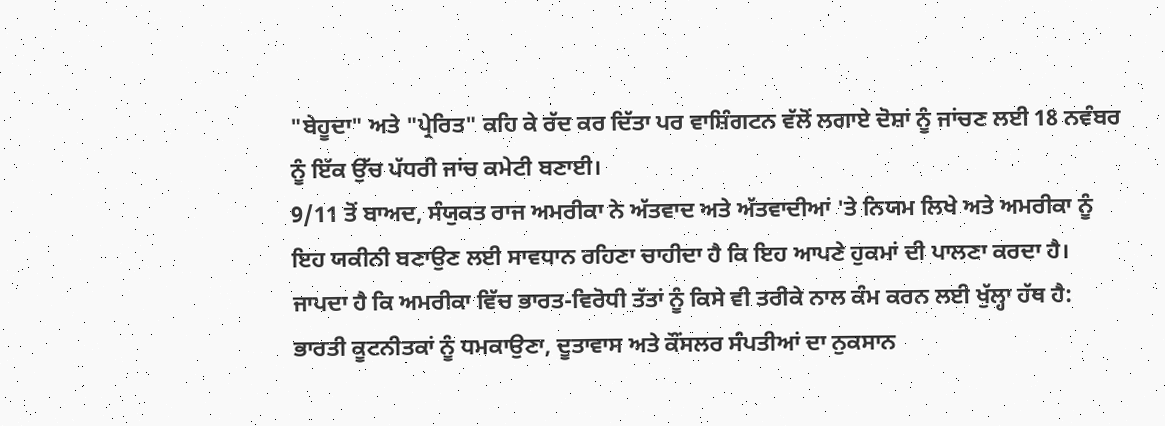"ਬੇਹੂਦਾ" ਅਤੇ "ਪ੍ਰੇਰਿਤ" ਕਹਿ ਕੇ ਰੱਦ ਕਰ ਦਿੱਤਾ ਪਰ ਵਾਸ਼ਿੰਗਟਨ ਵੱਲੋਂ ਲਗਾਏ ਦੋਸ਼ਾਂ ਨੂੰ ਜਾਂਚਣ ਲਈ 18 ਨਵੰਬਰ ਨੂੰ ਇੱਕ ਉੱਚ ਪੱਧਰੀ ਜਾਂਚ ਕਮੇਟੀ ਬਣਾਈ।
9/11 ਤੋਂ ਬਾਅਦ, ਸੰਯੁਕਤ ਰਾਜ ਅਮਰੀਕਾ ਨੇ ਅੱਤਵਾਦ ਅਤੇ ਅੱਤਵਾਦੀਆਂ 'ਤੇ ਨਿਯਮ ਲਿਖੇ ਅਤੇ ਅਮਰੀਕਾ ਨੂੰ ਇਹ ਯਕੀਨੀ ਬਣਾਉਣ ਲਈ ਸਾਵਧਾਨ ਰਹਿਣਾ ਚਾਹੀਦਾ ਹੈ ਕਿ ਇਹ ਆਪਣੇ ਹੁਕਮਾਂ ਦੀ ਪਾਲਣਾ ਕਰਦਾ ਹੈ। ਜਾਪਦਾ ਹੈ ਕਿ ਅਮਰੀਕਾ ਵਿੱਚ ਭਾਰਤ-ਵਿਰੋਧੀ ਤੱਤਾਂ ਨੂੰ ਕਿਸੇ ਵੀ ਤਰੀਕੇ ਨਾਲ ਕੰਮ ਕਰਨ ਲਈ ਖੁੱਲ੍ਹਾ ਹੱਥ ਹੈ: ਭਾਰਤੀ ਕੂਟਨੀਤਕਾਂ ਨੂੰ ਧਮਕਾਉਣਾ, ਦੂਤਾਵਾਸ ਅਤੇ ਕੌਂਸਲਰ ਸੰਪਤੀਆਂ ਦਾ ਨੁਕਸਾਨ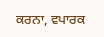ਕਰਨਾ, ਵਪਾਰਕ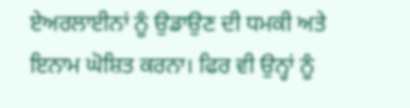ਏਅਰਲਾਈਨਾਂ ਨੂੰ ਉਡਾਉਣ ਦੀ ਧਮਕੀ ਅਤੇ ਇਨਾਮ ਘੋਸ਼ਿਤ ਕਰਨਾ। ਫਿਰ ਵੀ ਉਨ੍ਹਾਂ ਨੂੰ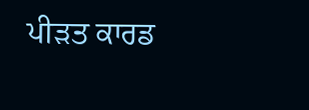ਪੀੜਤ ਕਾਰਡ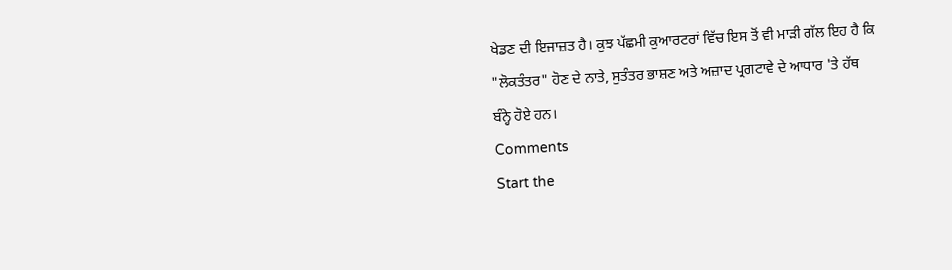ਖੇਡਣ ਦੀ ਇਜਾਜ਼ਤ ਹੈ। ਕੁਝ ਪੱਛਮੀ ਕੁਆਰਟਰਾਂ ਵਿੱਚ ਇਸ ਤੋਂ ਵੀ ਮਾੜੀ ਗੱਲ ਇਹ ਹੈ ਕਿ "ਲੋਕਤੰਤਰ" ਹੋਣ ਦੇ ਨਾਤੇ, ਸੁਤੰਤਰ ਭਾਸ਼ਣ ਅਤੇ ਅਜ਼ਾਦ ਪ੍ਰਗਟਾਵੇ ਦੇ ਆਧਾਰ 'ਤੇ ਹੱਥ ਬੰਨ੍ਹੇ ਹੋਏ ਹਨ।
Comments
Start the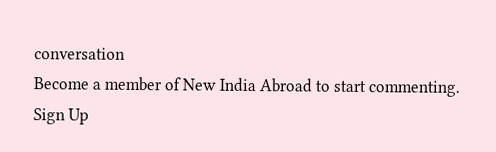conversation
Become a member of New India Abroad to start commenting.
Sign Up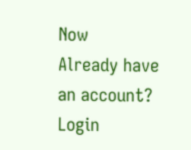Now
Already have an account? Login